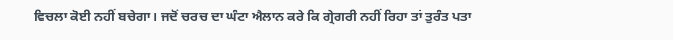ਵਿਚਲਾ ਕੋਈ ਨਹੀਂ ਬਚੇਗਾ। ਜਦੋਂ ਚਰਚ ਦਾ ਘੰਟਾ ਐਲਾਨ ਕਰੇ ਕਿ ਗ੍ਰੇਗਰੀ ਨਹੀਂ ਰਿਹਾ ਤਾਂ ਤੁਰੰਤ ਪਤਾ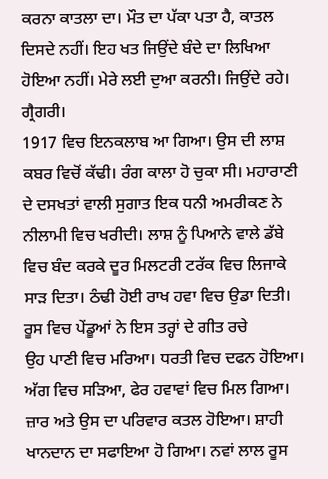ਕਰਨਾ ਕਾਤਲਾ ਦਾ। ਮੌਤ ਦਾ ਪੱਕਾ ਪਤਾ ਹੈ, ਕਾਤਲ ਦਿਸਦੇ ਨਹੀਂ। ਇਹ ਖਤ ਜਿਉਂਦੇ ਬੰਦੇ ਦਾ ਲਿਖਿਆ ਹੋਇਆ ਨਹੀਂ। ਮੇਰੇ ਲਈ ਦੁਆ ਕਰਨੀ। ਜਿਉਂਦੇ ਰਹੇ। ਗ੍ਰੈਗਰੀ।
1917 ਵਿਚ ਇਨਕਲਾਬ ਆ ਗਿਆ। ਉਸ ਦੀ ਲਾਸ਼ ਕਬਰ ਵਿਚੋਂ ਕੱਢੀ। ਰੰਗ ਕਾਲਾ ਹੋ ਚੁਕਾ ਸੀ। ਮਹਾਰਾਣੀ ਦੇ ਦਸਖਤਾਂ ਵਾਲੀ ਸੁਗਾਤ ਇਕ ਧਨੀ ਅਮਰੀਕਣ ਨੇ ਨੀਲਾਮੀ ਵਿਚ ਖਰੀਦੀ। ਲਾਸ਼ ਨੂੰ ਪਿਆਨੇ ਵਾਲੇ ਡੱਬੇ ਵਿਚ ਬੰਦ ਕਰਕੇ ਦੂਰ ਮਿਲਟਰੀ ਟਰੱਕ ਵਿਚ ਲਿਜਾਕੇ ਸਾੜ ਦਿਤਾ। ਠੰਢੀ ਹੋਈ ਰਾਖ ਹਵਾ ਵਿਚ ਉਡਾ ਦਿਤੀ। ਰੂਸ ਵਿਚ ਪੇਂਡੂਆਂ ਨੇ ਇਸ ਤਰ੍ਹਾਂ ਦੇ ਗੀਤ ਰਚੇ
ਉਹ ਪਾਣੀ ਵਿਚ ਮਰਿਆ। ਧਰਤੀ ਵਿਚ ਦਫਨ ਹੋਇਆ।
ਅੱਗ ਵਿਚ ਸੜਿਆ, ਫੇਰ ਹਵਾਵਾਂ ਵਿਚ ਮਿਲ ਗਿਆ।
ਜ਼ਾਰ ਅਤੇ ਉਸ ਦਾ ਪਰਿਵਾਰ ਕਤਲ ਹੋਇਆ। ਸ਼ਾਹੀ ਖਾਨਦਾਨ ਦਾ ਸਫਾਇਆ ਹੋ ਗਿਆ। ਨਵਾਂ ਲਾਲ ਰੂਸ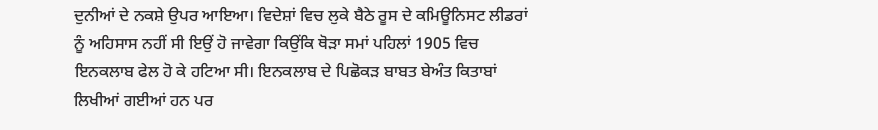ਦੁਨੀਆਂ ਦੇ ਨਕਸ਼ੇ ਉਪਰ ਆਇਆ। ਵਿਦੇਸ਼ਾਂ ਵਿਚ ਲੁਕੇ ਬੈਠੇ ਰੂਸ ਦੇ ਕਮਿਊਨਿਸਟ ਲੀਡਰਾਂ ਨੂੰ ਅਹਿਸਾਸ ਨਹੀਂ ਸੀ ਇਉਂ ਹੋ ਜਾਵੇਗਾ ਕਿਉਂਕਿ ਥੋੜਾ ਸਮਾਂ ਪਹਿਲਾਂ 1905 ਵਿਚ ਇਨਕਲਾਬ ਫੇਲ ਹੋ ਕੇ ਹਟਿਆ ਸੀ। ਇਨਕਲਾਬ ਦੇ ਪਿਛੋਕੜ ਬਾਬਤ ਬੇਅੰਤ ਕਿਤਾਬਾਂ ਲਿਖੀਆਂ ਗਈਆਂ ਹਨ ਪਰ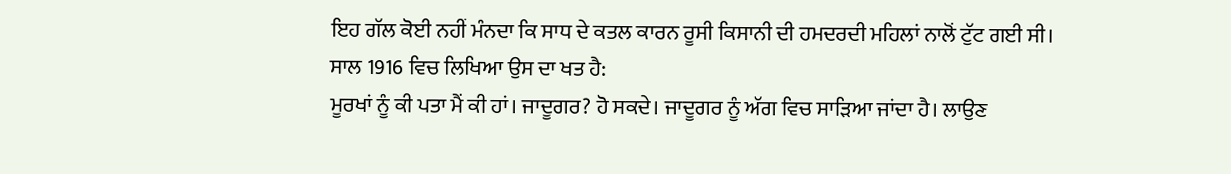ਇਹ ਗੱਲ ਕੋਈ ਨਹੀਂ ਮੰਨਦਾ ਕਿ ਸਾਧ ਦੇ ਕਤਲ ਕਾਰਨ ਰੂਸੀ ਕਿਸਾਨੀ ਦੀ ਹਮਦਰਦੀ ਮਹਿਲਾਂ ਨਾਲੋਂ ਟੁੱਟ ਗਈ ਸੀ। ਸਾਲ 1916 ਵਿਚ ਲਿਖਿਆ ਉਸ ਦਾ ਖਤ ਹੈ:
ਮੂਰਖਾਂ ਨੂੰ ਕੀ ਪਤਾ ਮੈਂ ਕੀ ਹਾਂ। ਜਾਦੂਗਰ? ਹੋ ਸਕਦੇ। ਜਾਦੂਗਰ ਨੂੰ ਅੱਗ ਵਿਚ ਸਾੜਿਆ ਜਾਂਦਾ ਹੈ। ਲਾਉਣ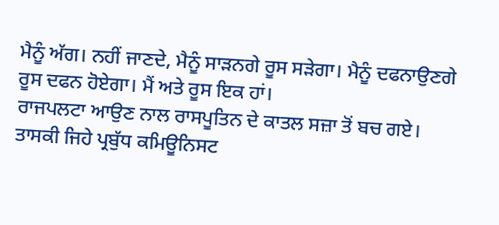ਮੈਨੂੰ ਅੱਗ। ਨਹੀਂ ਜਾਣਦੇ, ਮੈਨੂੰ ਸਾੜਨਗੇ ਰੂਸ ਸੜੇਗਾ। ਮੈਨੂੰ ਦਫਨਾਉਣਗੇ ਰੂਸ ਦਫਨ ਹੋਏਗਾ। ਮੈਂ ਅਤੇ ਰੂਸ ਇਕ ਹਾਂ।
ਰਾਜਪਲਟਾ ਆਉਣ ਨਾਲ ਰਾਸਪੂਤਿਨ ਦੇ ਕਾਤਲ ਸਜ਼ਾ ਤੋਂ ਬਚ ਗਏ। ਤਾਸਕੀ ਜਿਹੇ ਪ੍ਰਬੁੱਧ ਕਮਿਊਨਿਸਟ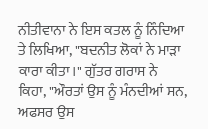ਨੀਤੀਵਾਨਾ ਨੇ ਇਸ ਕਤਲ ਨੂੰ ਨਿੰਦਿਆ ਤੇ ਲਿਖਿਆ, "ਬਦਨੀਤ ਲੋਕਾਂ ਨੇ ਮਾੜਾ ਕਾਰਾ ਕੀਤਾ।" ਗੁੱਤਰ ਗਰਾਸ ਨੇ ਕਿਹਾ, "ਔਰਤਾਂ ਉਸ ਨੂੰ ਮੰਨਦੀਆਂ ਸਨ, ਅਫਸਰ ਉਸ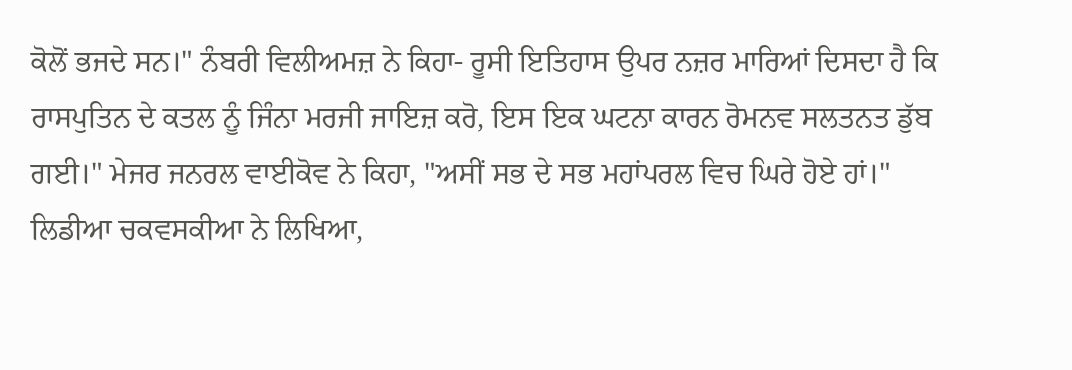ਕੋਲੋਂ ਭਜਦੇ ਸਨ।" ਨੰਬਰੀ ਵਿਲੀਅਮਜ਼ ਨੇ ਕਿਹਾ- ਰੂਸੀ ਇਤਿਹਾਸ ਉਪਰ ਨਜ਼ਰ ਮਾਰਿਆਂ ਦਿਸਦਾ ਹੈ ਕਿ ਰਾਸਪੁਤਿਨ ਦੇ ਕਤਲ ਨੂੰ ਜਿੰਨਾ ਮਰਜੀ ਜਾਇਜ਼ ਕਰੋ, ਇਸ ਇਕ ਘਟਨਾ ਕਾਰਨ ਰੋਮਨਵ ਸਲਤਨਤ ਡੁੱਬ ਗਈ।" ਮੇਜਰ ਜਨਰਲ ਵਾਈਕੋਵ ਨੇ ਕਿਹਾ, "ਅਸੀਂ ਸਭ ਦੇ ਸਭ ਮਹਾਂਪਰਲ ਵਿਚ ਘਿਰੇ ਹੋਏ ਹਾਂ।" ਲਿਡੀਆ ਚਕਵਸਕੀਆ ਨੇ ਲਿਖਿਆ,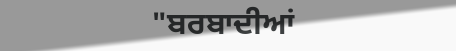"ਬਰਬਾਦੀਆਂ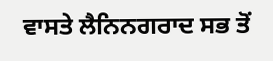ਵਾਸਤੇ ਲੈਨਿਨਗਰਾਦ ਸਭ ਤੋਂ